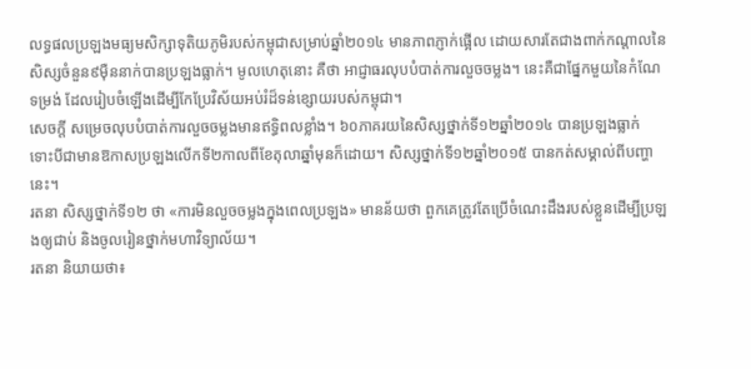លទ្ធផលប្រឡងមធ្យមសិក្សាទុតិយភូមិរបស់កម្ពុជាសម្រាប់ឆ្នាំ២០១៤ មានភាពភ្ញាក់ផ្អើល ដោយសារតែជាងពាក់កណ្តាលនៃសិស្សចំនួន៩ម៉ឺននាក់បានប្រឡងធ្លាក់។ មូលហេតុនោះ គឺថា អាជ្ញាធរលុបបំបាត់ការលួចចម្លង។ នេះគឺជាផ្នែកមួយនៃកំណែទម្រង់ ដែលរៀបចំឡើងដើម្បីកែប្រែវិស័យអប់រំដ៏ទន់ខ្សោយរបស់កម្ពុជា។
សេចក្តី សម្រេចលុបបំបាត់ការលួចចម្លងមានឥទ្ធិពលខ្លាំង។ ៦០ភាគរយនៃសិស្សថ្នាក់ទី១២ឆ្នាំ២០១៤ បានប្រឡងធ្លាក់ ទោះបីជាមានឱកាសប្រឡងលើកទី២កាលពីខែតុលាឆ្នាំមុនក៏ដោយ។ សិស្សថ្នាក់ទី១២ឆ្នាំ២០១៥ បានកត់សម្គាល់ពីបញ្ហានេះ។
រតនា សិស្សថ្នាក់ទី១២ ថា «ការមិនលួចចម្លងក្នុងពេលប្រឡង» មានន័យថា ពួកគេត្រូវតែប្រើចំណេះដឹងរបស់ខ្លួនដើម្បីប្រឡងឲ្យជាប់ និងចូលរៀនថ្នាក់មហាវិទ្យាល័យ។
រតនា និយាយថា៖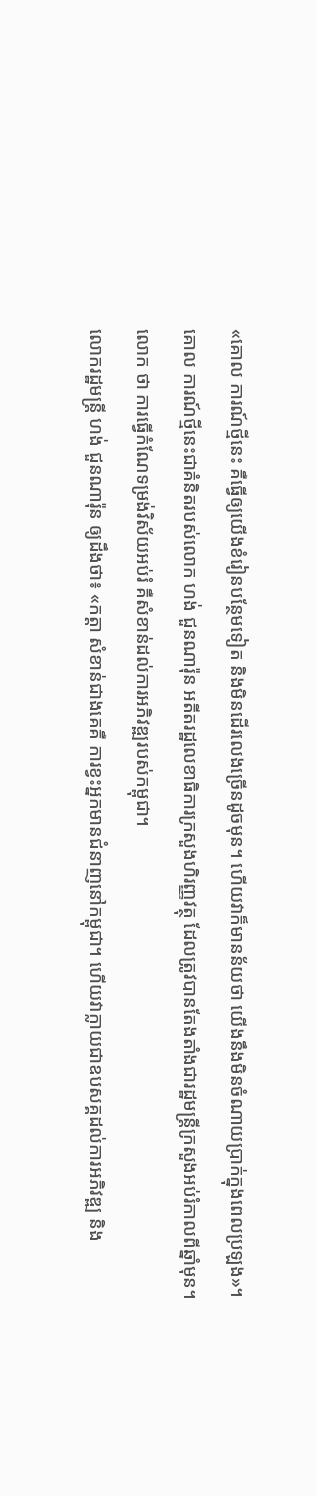«គោល ការណ៍ថ្មីនេះ គឺធ្វើឲ្យយើងខំរៀនបន្ថែមទៀត និងមិនដើរលេងច្រើនដូចមុន។ ហើយវាក៏មានន័យថា យើងនឹងមិនចំណាយប្រាក់ក្នុងពេលប្រឡង»។
គោល ការណ៍ថ្មីនេះជាគំនិតរបស់លោក ហង់ ជួនណារ៉ុន អតីតរដ្ឋលេខាធិការក្រសួងហិរញ្ញវត្ថុ ដែលត្រូវបានតែងតាំងជារដ្ឋមន្ត្រីក្រសួងអប់រំកាលពីឆ្នាំមុន។ លោក ថា ការធ្វើកំណែទម្រង់វិស័យអប់រំ គឺសំខាន់ដល់ការអភិវឌ្ឍរបស់កម្ពុជា។
លោករដ្ឋមន្ត្រី ហង់ ជួនណារ៉ុន ឲ្យដឹងថា៖ «កត្តា សំខាន់ជាងគេគឺ ការខ្វះអ្នកមានជំនាញនៅកម្ពុជា។ ហើយវាក្លាយជាឧបសគ្គដល់ការអភិវឌ្ឍ និង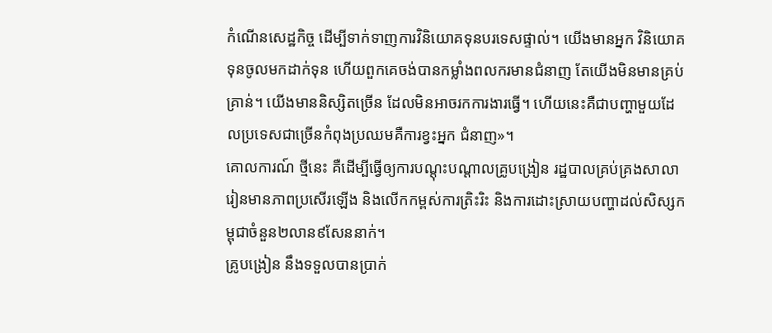កំណើនសេដ្ឋកិច្ច ដើម្បីទាក់ទាញការវិនិយោគទុនបរទេសផ្ទាល់។ យើងមានអ្នក វិនិយោគ ទុនចូលមកដាក់ទុន ហើយពួកគេចង់បានកម្លាំងពលករមានជំនាញ តែយើងមិនមានគ្រប់គ្រាន់។ យើងមាននិស្សិតច្រើន ដែលមិនអាចរកការងារធ្វើ។ ហើយនេះគឺជាបញ្ហាមួយដែលប្រទេសជាច្រើនកំពុងប្រឈមគឺការខ្វះអ្នក ជំនាញ»។
គោលការណ៍ ថ្មីនេះ គឺដើម្បីធ្វើឲ្យការបណ្តុះបណ្តាលគ្រូបង្រៀន រដ្ឋបាលគ្រប់គ្រងសាលារៀនមានភាពប្រសើរឡើង និងលើកកម្ពស់ការត្រិះរិះ និងការដោះស្រាយបញ្ហាដល់សិស្សកម្ពុជាចំនួន២លាន៩សែននាក់។
គ្រូបង្រៀន នឹងទទួលបានប្រាក់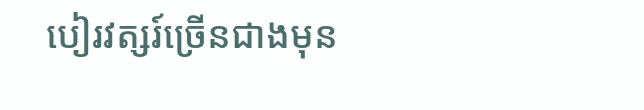បៀរវត្សរ៍ច្រើនជាងមុន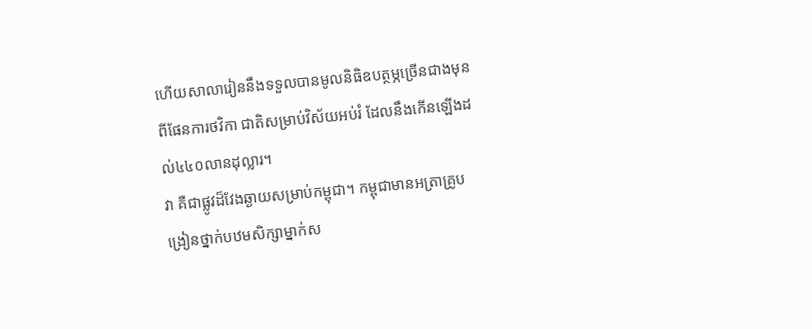ហើយសាលារៀននឹងទទួលបានមូលនិធិឧបត្ថម្ភច្រើនជាងមុនពីផែនការថវិកា ជាតិសម្រាប់វិស័យអប់រំ ដែលនឹងកើនឡើងដល់៤៤០លានដុល្លារ។
វា គឺជាផ្លូវដ៏វែងឆ្ងាយសម្រាប់កម្ពុជា។ កម្ពុជាមានអត្រាគ្រូបង្រៀនថ្នាក់បឋមសិក្សាម្នាក់ស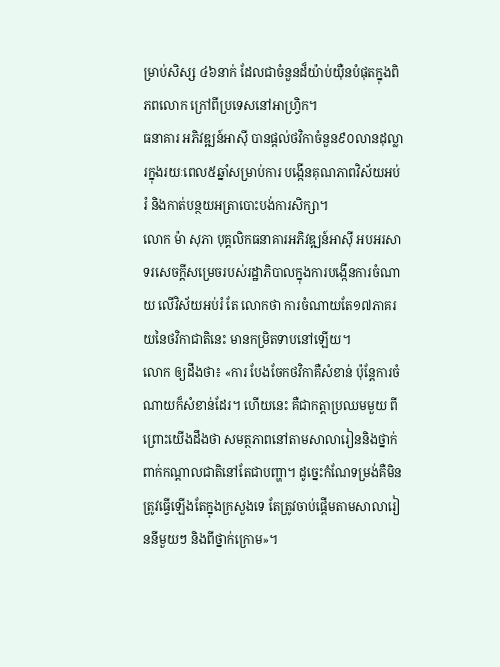ម្រាប់សិស្ស ៤៦នាក់ ដែលជាចំនួនដ៏យ៉ាប់យ៉ឺនបំផុតក្នុងពិភពលោក ក្រៅពីប្រទេសនៅអាហ្រ្វិក។
ធនាគារ អភិវឌ្ឍន៍អាស៊ី បានផ្តល់ថវិកាចំនួន៩០លានដុល្លារក្នុងរយៈពេល៥ឆ្នាំសម្រាប់ការ បង្កើនគុណភាពវិស័យអប់រំ និងកាត់បន្ថយអត្រាបោះបង់ការសិក្សា។
លោក ម៉ា សុភា បុគ្គលិកធនាគារអភិវឌ្ឍន៍អាស៊ី អបអរសាទរសេចក្តីសម្រេចរបស់រដ្ឋាភិបាលក្នុងការបង្កើនការចំណាយ លើវិស័យអប់រំ តែ លោកថា ការចំណាយតែ១៧ភាគរយនៃថវិកាជាតិនេះ មានកម្រិតទាបនៅឡើយ។
លោក ឲ្យដឹងថា៖ «ការ បែងចែកថវិកាគឺសំខាន់ ប៉ុន្តែការចំណាយក៏សំខាន់ដែរ។ ហើយនេះ គឺជាកត្តាប្រឈមមួយ ពីព្រោះយើងដឹងថា សមត្ថភាពនៅតាមសាលារៀននិងថ្នាក់ពាក់កណ្តាលជាតិនៅតែជាបញ្ហា។ ដូច្នេះកំណែទម្រង់គឺមិនត្រូវធ្វើឡើងតែក្នុងក្រសួងទេ តែត្រូវចាប់ផ្តើមតាមសាលារៀននីមួយៗ និងពីថ្នាក់ក្រោម»។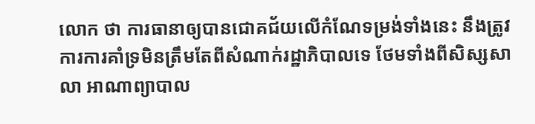លោក ថា ការធានាឲ្យបានជោគជ័យលើកំណែទម្រង់ទាំងនេះ នឹងត្រូវការការគាំទ្រមិនត្រឹមតែពីសំណាក់រដ្ឋាភិបាលទេ ថែមទាំងពីសិស្សសាលា អាណាព្យាបាល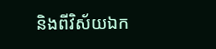និងពីវិស័យឯក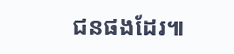ជនផងដែរ៕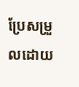ប្រែសម្រួលដោយ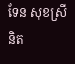ទែន សុខស្រីនិត